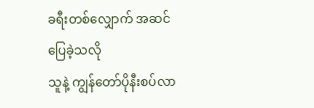ခရီးတစ်လျှောက် အဆင်ပြေခဲ့သလို
သူနဲ့ ကျွန်တော်ပိုနီးစပ်လာ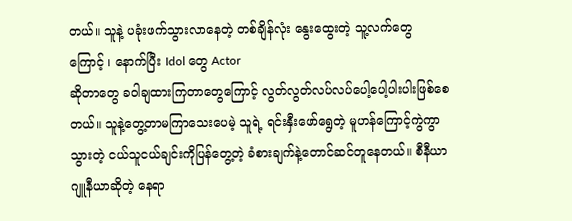တယ်။ သူနဲ့ ပခုံးဖက်သွားလာနေတဲ့ တစ်ချိန်လုံး နွေးထွေးတဲ့ သူ့လက်တွေ
ကြောင့် ၊ နောက်ပြီး Idol တွေ Actor
ဆိုတာတွေ ခဝါချထားကြတာတွေကြောင့် လွတ်လွတ်လပ်လပ်ပေါ့ပေါ့ပါးပါးဖြစ်စေတယ်။ သူနဲ့တွေ့တာမကြာသေးပေမဲ့ သူရဲ့ ရင်းနှီးဖော်ရွေတဲ့ မူဟန်ကြောင့်ကွဲကွာသွားတဲ့ ငယ်သူငယ်ချင်းကိုပြန်တွေ့တဲ့ ခံစားချက်နဲ့တောင်ဆင်တူနေတယ်။ စီနီယာ ဂျူနီယာဆိုတဲ့ နေရာ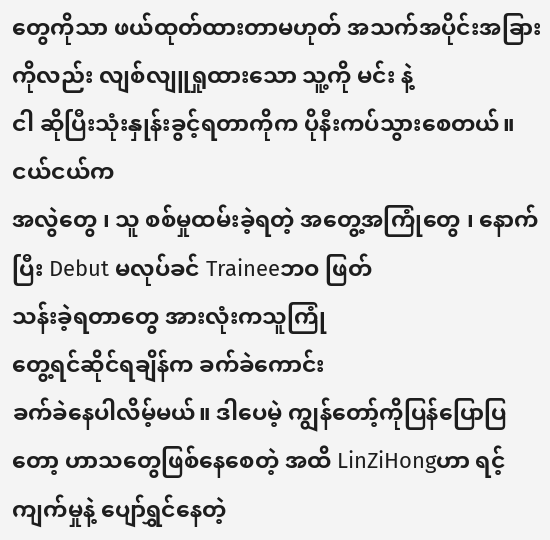တွေကိုသာ ဖယ်ထုတ်ထားတာမဟုတ် အသက်အပိုင်းအခြားကိုလည်း လျစ်လျူရှုထားသော သူ့ကို မင်း နဲ့
ငါ ဆိုပြီးသုံးနှုန်းခွင့်ရတာကိုက ပိုနီးကပ်သွားစေတယ်။ ငယ်ငယ်က
အလွဲတွေ ၊ သူ စစ်မှုထမ်းခဲ့ရတဲ့ အတွေ့အကြုံတွေ ၊ နောက်ပြီး Debut မလုပ်ခင် Traineeဘဝ ဖြတ်
သန်းခဲ့ရတာတွေ အားလုံးကသူကြုံ
တွေ့ရင်ဆိုင်ရချိန်က ခက်ခဲကောင်း
ခက်ခဲနေပါလိမ့်မယ်။ ဒါပေမဲ့ ကျွန်တော့်ကိုပြန်ပြောပြတော့ ဟာသတွေဖြစ်နေစေတဲ့ အထိ LinZiHongဟာ ရင့်ကျက်မှုနဲ့ ပျော်ရွှင်နေတဲ့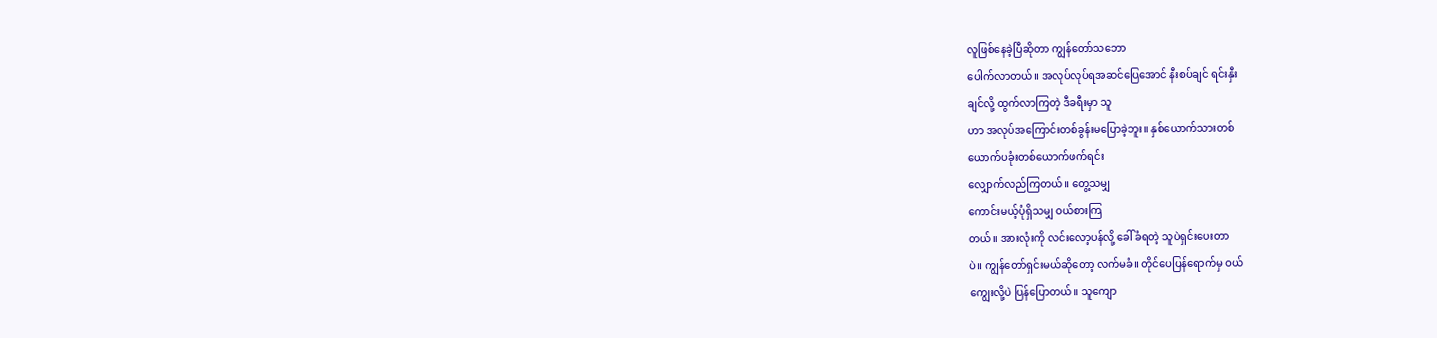လူဖြစ်နေခဲ့ပြီဆိုတာ ကျွန်တော်သဘော
ပေါက်လာတယ်။ အလုပ်လုပ်ရအဆင်ပြေအောင် နီးစပ်ချင် ရင်းနှီး
ချင်လို့ ထွက်လာကြတဲ့ ဒီခရီးမှာ သူ
ဟာ အလုပ်အကြောင်းတစ်ခွန်းမပြောခဲ့ဘူး။ နှစ်ယောက်သားတစ်
ယောက်ပခုံးတစ်ယောက်ဖက်ရင်း
လျှောက်လည်ကြတယ်။ တွေ့သမျှ
ကောင်းမယ့်ပုံရှိသမျှ ဝယ်စားကြ
တယ်။ အားလုံးကို လင်းလော့ပန်လို့ ခေါ်ခံရတဲ့ သူပဲရှင်းပေးတာ
ပဲ။ ကျွန်တော်ရှင်းမယ်ဆိုတော့ လက်မခံ။ တိုင်ပေပြန်ရောက်မှ ဝယ်
ကျွေးလို့ပဲ ပြန်ပြောတယ်။ သူကျော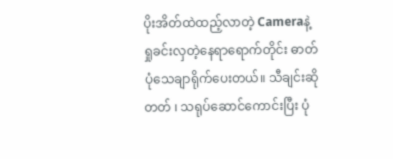ပိုးအိတ်ထဲထည့်လာတဲ့ Cameraနဲ့
ရှုခင်းလှတဲ့နေရာရောက်တိုင်း ဓာတ်
ပုံသေချာရိုက်ပေးတယ်။ သီချင်းဆို
တတ် ၊ သရုပ်ဆောင်ကောင်းပြီး ပုံ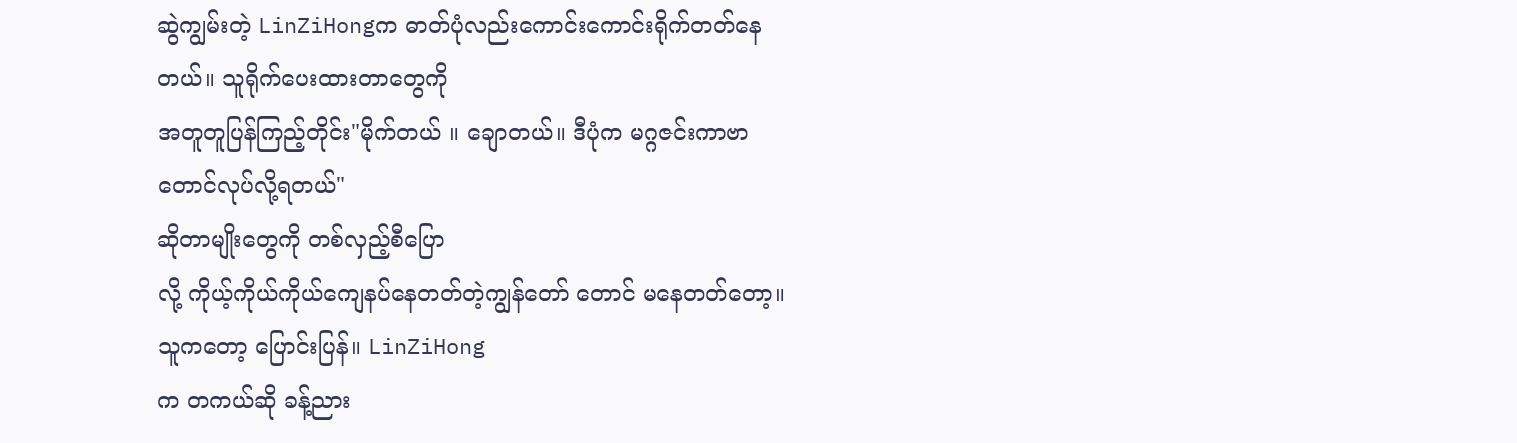ဆွဲကျွမ်းတဲ့ LinZiHongက ဓာတ်ပုံလည်းကောင်းကောင်းရိုက်တတ်နေ
တယ်။ သူရိုက်ပေးထားတာတွေကို
အတူတူပြန်ကြည့်တိုင်း"မိုက်တယ် ။ ချောတယ်။ ဒီပုံက မဂ္ဂဇင်းကာဗာတောင်လုပ်လို့ရတယ်"
ဆိုတာမျိုးတွေကို တစ်လှည့်စီပြော
လို့ ကိုယ့်ကိုယ်ကိုယ်ကျေနပ်နေတတ်တဲ့ကျွန်တော် တောင် မနေတတ်တော့။
သူကတော့ ပြောင်းပြန်။ LinZiHong
က တကယ်ဆို ခန့်ညား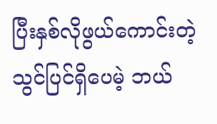ပြီးနှစ်လိုဖွယ်ကောင်းတဲ့ သွင်ပြင်ရှိပေမဲ့ ဘယ်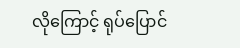လိုကြောင့် ရုပ်ပြောင်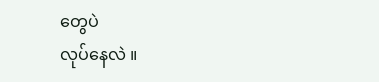တွေပဲ
လုပ်နေလဲ ။